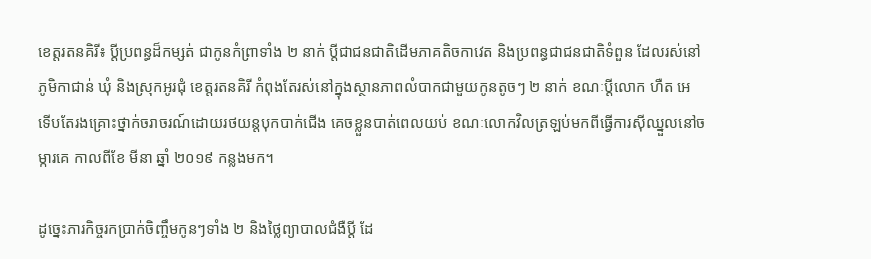ខេត្តរតនគិរី៖ ប្តីប្រពន្ធដ៏កម្សត់ ជាកូនកំព្រាទាំង ២ នាក់ ប្តីជាជនជាតិដើមភាគតិចកាវេត និងប្រពន្ធជាជនជាតិទំពួន ដែលរស់នៅភូមិកាជាន់ ឃុំ និងស្រុកអូរជុំ ខេត្តរតនគិរី កំពុងតែរស់នៅក្នុងស្ថានភាពលំបាកជាមួយកូនតូចៗ ២ នាក់ ខណៈប្តីលោក ហឺត អេ ទើបតែរងគ្រោះថ្នាក់ចរាចរណ៍ដោយរថយន្តបុកបាក់ជើង គេចខ្លួនបាត់ពេលយប់ ខណៈលោកវិលត្រឡប់មកពីធ្វើការស៊ីឈ្នួលនៅចម្ការគេ កាលពីខែ មីនា ឆ្នាំ ២០១៩ កន្លងមក។

ដូច្នេះភារកិច្ចរកប្រាក់ចិញ្ចឹមកូនៗទាំង ២ និងថ្លៃព្យាបាលជំងឺប្តី ដែ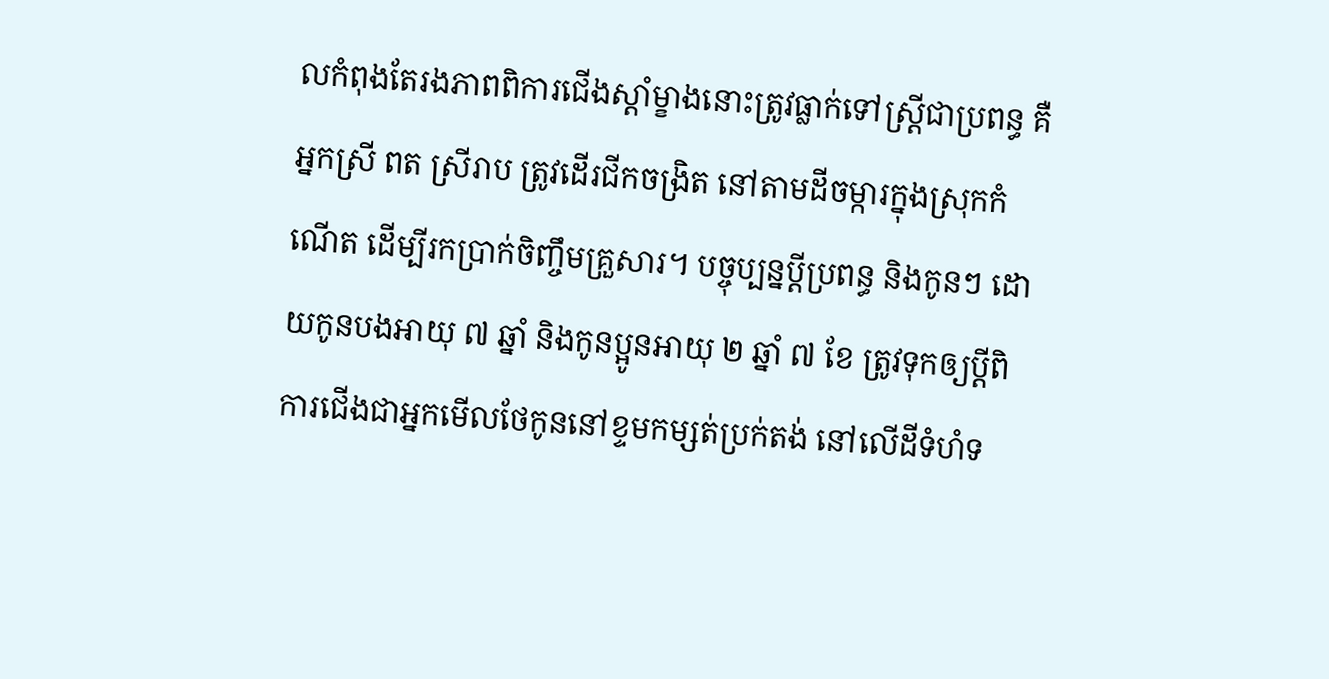លកំពុងតែរងភាពពិការជើងស្តាំម្ខាងនោះត្រូវធ្លាក់ទៅស្រ្តីជាប្រពន្ធ គឺអ្នកស្រី ពត ស្រីរាប ត្រូវដើរជីកចង្រិត នៅតាមដីចម្ការក្នុងស្រុកកំណើត ដើម្បីរកប្រាក់ចិញ្ចឹមគ្រួសារ។ បច្ចុប្បន្នប្តីប្រពន្ធ និងកូនៗ ដោយកូនបងអាយុ ៧ ឆ្នាំ និងកូនប្អូនអាយុ ២ ឆ្នាំ ៧ ខែ ត្រូវទុកឲ្យប្តីពិការជើងជាអ្នកមើលថែកូននៅខ្ទមកម្សត់ប្រក់តង់ នៅលើដីទំហំទ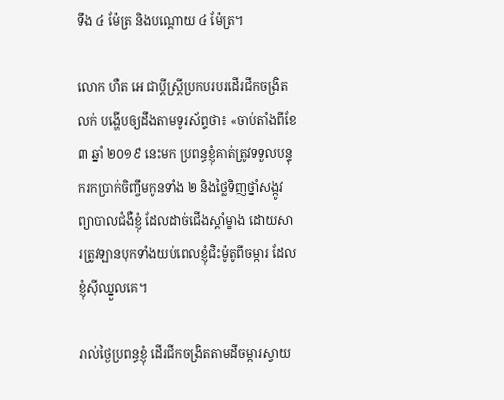ទឹង ៤ ម៉ែត្រ និងបណ្តោយ ៤ ម៉ែត្រ។

លោក ហឺត អេ ជាប្តីស្រ្តីប្រកបរបរដើរជីកចង្រិតលក់ បង្ហើបឲ្យដឹងតាមទូរស័ព្ទថា៖ «ចាប់តាំងពីខែ ៣ ឆ្នាំ ២០១៩ នេះមក ប្រពន្ធខ្ញុំគាត់ត្រូវទទួលបន្ទុករកប្រាក់ចិញ្ចឹមកូនទាំង ២ និងថ្លៃទិញថ្នាំសង្កូវព្យាបាលជំងឺខ្ញុំ ដែលដាច់ជើងស្តាំម្ខាង ដោយសារត្រូវឡានបុកទាំងយប់ពេលខ្ញុំជិះម៉ូតូពីចម្ការ ដែលខ្ញុំស៊ីឈ្នួលគេ។

រាល់ថ្ងៃប្រពន្ធខ្ញុំ ដើរជីកចង្រិតតាមដីចម្ការស្វាយ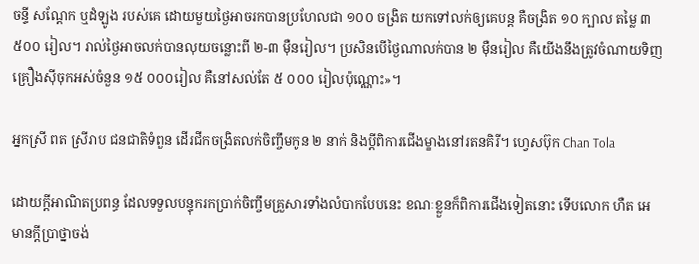ចន្ទី សណ្តែក ឬដំឡូង របស់គេ ដោយមួយថ្ងៃអាចរកបានប្រហែលជា ១០០ ចង្រិត យកទៅលក់ឲ្យគេបន្ត គឺចង្រិត ១០ ក្បាល តម្លៃ ៣ ៥០០ រៀល។ រាល់ថ្ងៃអាចលក់បានលុយចន្លោះពី ២-៣ ម៉ឺនរៀល។ ប្រសិនបើថ្ងៃណាលក់បាន ២ ម៉ឺនរៀល គឺយើងនឹងត្រូវចំណាយទិញគ្រឿងស៊ីចុកអស់ចំនួន ១៥ ០០០រៀល គឺនៅសល់តែ ៥ ០០០ រៀលប៉ុណ្ណោះ»។

អ្នកស្រី ពត ស្រីរាប ជនជាតិទំពួន ដើរជីកចង្រិតលក់ចិញ្ចឹមកូន ២ នាក់ និងប្តីពិការជើងម្ខាងនៅរតនគិរី។ ហ្វេសប៊ុក Chan Tola

ដោយក្តីអាណិតប្រពន្ធ ដែលទទួលបន្ទុករកប្រាក់ចិញ្ចឹមគ្រួសារទាំងលំបាកបែបនេះ ខណៈខ្លួនក៏ពិការជើងទៀតនោះ ទើបលោក ហឺត អេ មានក្តីប្រាថ្នាចង់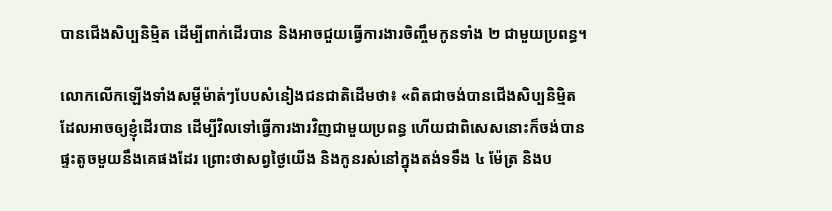បានជើងសិប្បនិម្មិត ដើម្បីពាក់ដើរបាន និងអាចជួយធ្វើការងារចិញ្ចឹមកូនទាំង ២ ជាមួយប្រពន្ធ។

លោកលើកឡើងទាំងសម្តីម៉ាត់ៗបែបសំនៀងជនជាតិដើមថា៖ «ពិតជាចង់បានជើងសិប្បនិម្មិត ដែលអាចឲ្យខ្ញុំដើរបាន ដើម្បីវិលទៅធ្វើការងារវិញជាមួយប្រពន្ធ ហើយជាពិសេសនោះក៏ចង់បានផ្ទះតូចមួយនឹងគេផងដែរ ព្រោះថាសព្វថ្ងៃយើង និងកូនរស់នៅក្នុងតង់ទទឹង ៤ ម៉ែត្រ និងប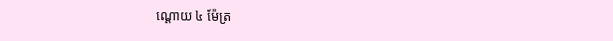ណ្តោយ ៤ ម៉ែត្រ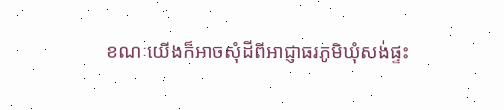ខណៈយើងក៏អាចសុំដីពីអាជ្ញាធរភូមិឃុំសង់ផ្ទះ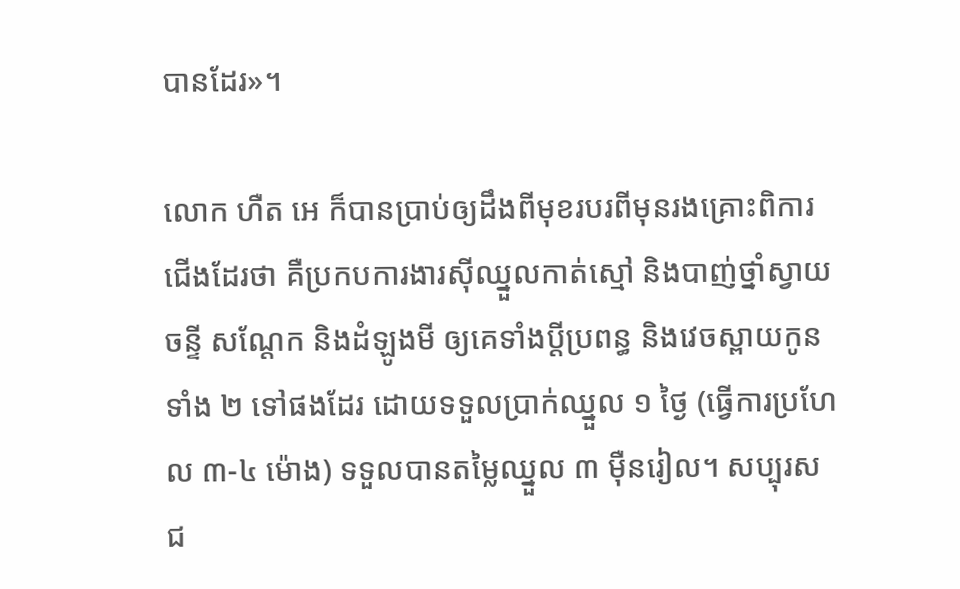បានដែរ»។

លោក ហឺត អេ ក៏បានប្រាប់ឲ្យដឹងពីមុខរបរពីមុនរងគ្រោះពិការជើងដែរថា គឺប្រកបការងារស៊ីឈ្នួលកាត់ស្មៅ និងបាញ់ថ្នាំស្វាយចន្ទី សណ្តែក និងដំឡូងមី ឲ្យគេទាំងប្តីប្រពន្ធ និងវេចស្ពាយកូនទាំង ២ ទៅផងដែរ ដោយទទួលប្រាក់ឈ្នួល ១ ថ្ងៃ (ធ្វើការប្រហែល ៣-៤ ម៉ោង) ទទួលបានតម្លៃឈ្នួល ៣ ម៉ឺនរៀល។ សប្បុរសជ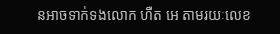នអាចទាក់ទងលោក ហឺត អេ តាមរយៈលេខ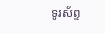ទូរស័ព្ទ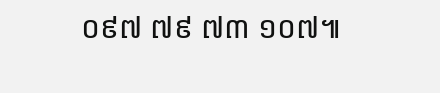០៩៧ ៧៩ ៧៣ ១០៧៕